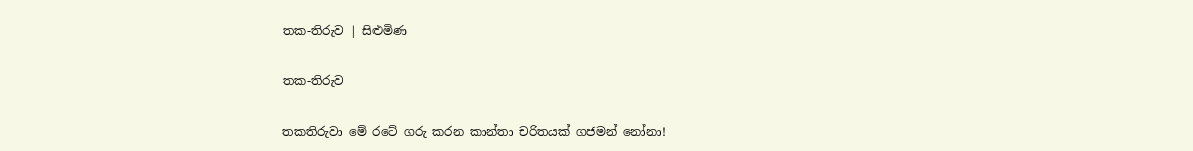තක-තිරුව | සිළුමිණ

තක-තිරුව

තකතිරුවා මේ රටේ ගරු කරන කාන්තා චරිතයක් ගජමන් නෝනා!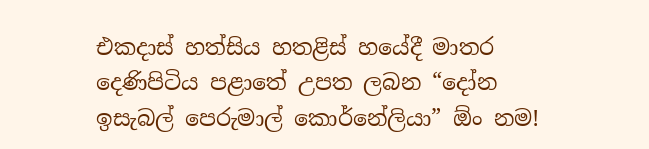එකදාස් හත්සිය හතළිස් හයේදී මාතර දෙණිපිටිය පළාතේ උපත ලබන “දෝන ඉසැබල් පෙරුමාල් කොර්නේලියා” ඕං නම!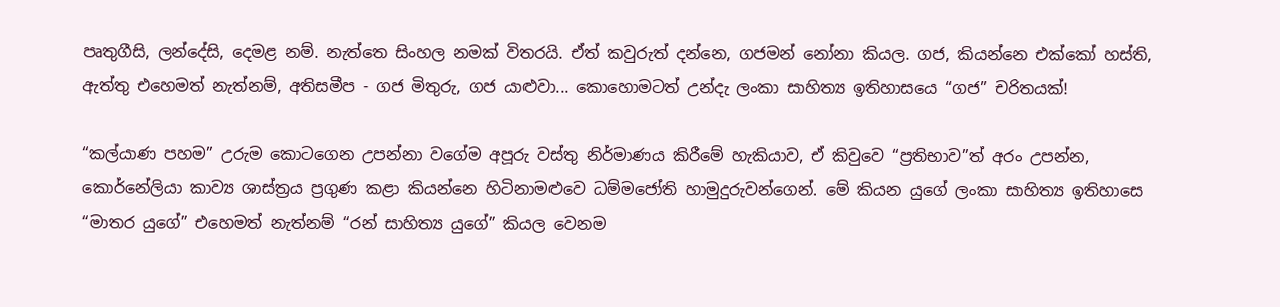පෘතුගීසි, ලන්දේසි, දෙමළ නම්. නැත්තෙ සිංහල නමක් විතරයි. ඒත් කවුරුත් දන්නෙ, ගජමන් නෝනා කියල. ගජ, කියන්නෙ එක්කෝ හස්ති, ඇත්තු එහෙමත් නැත්නම්, අතිසමීප - ගජ මිතුරු, ගජ යාළුවා... කොහොමටත් උන්දැ ලංකා සාහිත්‍ය ඉතිහාසයෙ “ගජ” චරිතයක්!

“කල්යාණ පහම” උරුම කොටගෙන උපන්නා වගේම අපූරු වස්තු නිර්මාණය කිරීමේ හැකියාව, ඒ කිවුවෙ “ප්‍රතිභාව”ත් අරං උපන්න, කොර්නේලියා කාව්‍ය ශාස්ත්‍රය ප්‍රගුණ කළා කියන්නෙ හිටිනාමළුවෙ ධම්මජෝති හාමුදුරුවන්ගෙන්. මේ කියන යුගේ ලංකා සාහිත්‍ය ඉතිහාසෙ “මාතර යුගේ” එහෙමත් නැත්නම් “රන් සාහිත්‍ය යුගේ” කියල වෙනම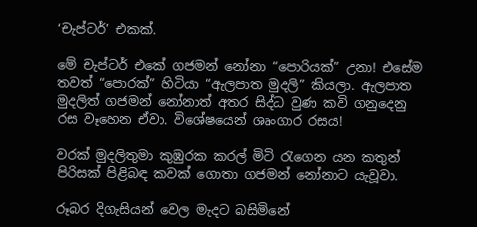‘චැප්ටර්’ එකක්.

මේ චැප්ටර් එකේ ගජමන් නෝනා “පොරියක්” උනා! එසේම තවත් “පොරක්” හිටියා “ඇලපාත මුදලි” කියලා. ඇලපාත මුදලිත් ගජමන් නෝනාත් අතර සිද්ධ වුණ කවි ගනුදෙනු රස වෑහෙන ඒවා. විශේෂයෙන් ශෘංගාර රසය!

වරක් මුදලිතුමා කුඹුරක කරල් මිටි රැගෙන යන කතුන් පිරිසක් පිළිබඳ කවක් ගොතා ගජමන් නෝනාට යැවූවා.

රූබර දිගැසියන් වෙල මැදට බසිමිනේ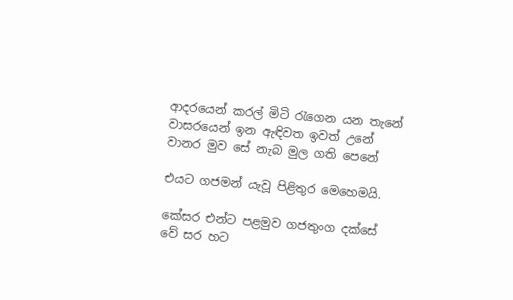ආදරයෙන් කරල් මිටි රැගෙන යන තැනේ
වාසරයෙන් ඉන ඇඳිවත ඉවත් උනේ
වානර මුව සේ නැබ මුල ගති පෙනේ

එයට ගජමන් යැවූ පිළිතුර මෙහෙමයි.

කේසර එන්ට පළමුව ගජතුංග දක්සේ
වේ සර හට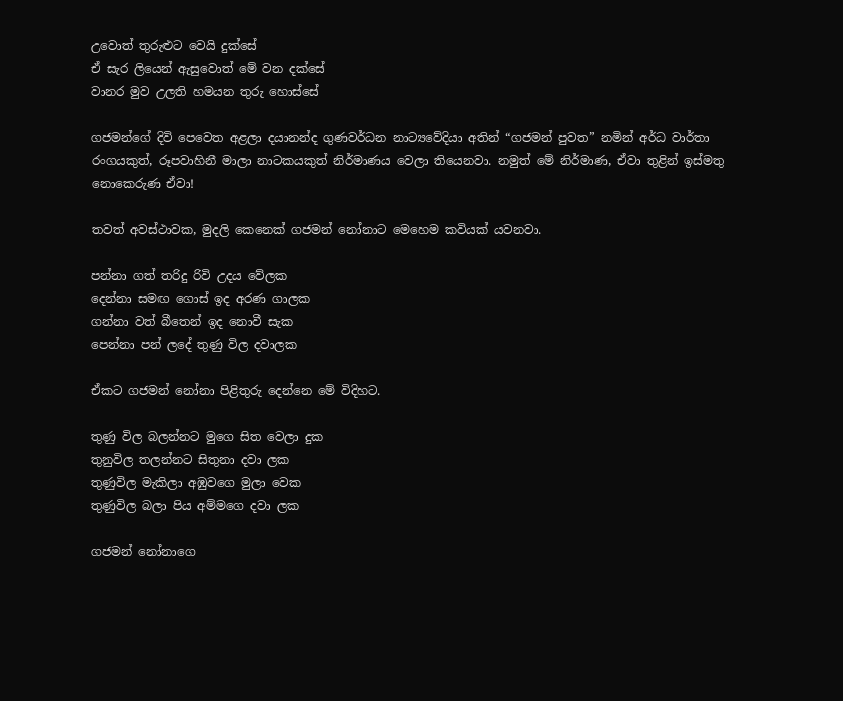උවොත් තුරුළුට වෙයි දුක්සේ
ඒ සැර ලියෙන් ඇසුවොත් මේ වන දක්සේ
වානර මුව උලති හමයන තුරු හොස්සේ

ගජමන්ගේ දිවි පෙවෙත අළලා දයානන්ද ගුණවර්ධන නාට්‍යවේදියා අතින් “ගජමන් පුවත” නමින් අර්ධ වාර්තා රංගයකුත්, රූපවාහිනී මාලා නාටකයකුත් නිර්මාණය වෙලා තියෙනවා. නමුත් මේ නිර්මාණ, ඒවා තුළින් ඉස්මතු නොකෙරුණ ඒවා!

තවත් අවස්ථාවක, මුදලි කෙනෙක් ගජමන් නෝනාට මෙහෙම කවියක් යවනවා.

පන්නා ගත් තරිදු රිවි උදය වේලක
දෙන්නා සමඟ ගොස් ඉද අරණ ගාලක
ගන්නා වත් බීතෙන් ඉද නොවී සැක
පෙන්නා පන් ලදේ තුණු විල දවාලක

ඒකට ගජමන් නෝනා පිළිතුරු දෙන්නෙ මේ විදිහට.

තුණු විල බලන්නට මුගෙ සිත වෙලා දුක
තුනුවිල තලන්නට සිතුනා දවා ලක
තුණුවිල මැකිලා අඹුවගෙ මුලා වෙක
තුණුවිල බලා පිය අම්මගෙ දවා ලක

ගජමන් නෝනාගෙ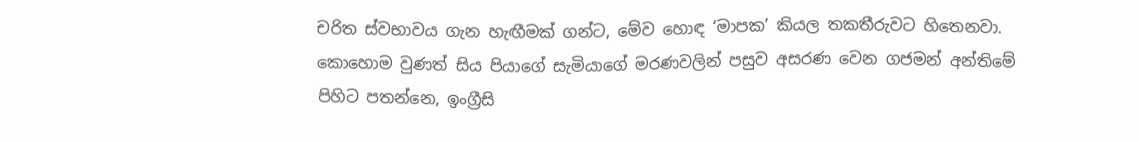චරිත ස්වභාවය ගැන හැඟීමක් ගන්ට, මේව හොඳ ‘මාපක’ කියල තකතීරුවට හිතෙනවා. කොහොම වුණත් සිය පියාගේ සැමියාගේ මරණවලින් පසුව අසරණ වෙන ගජමන් අන්තිමේ පිහිට පතන්නෙ, ඉංග්‍රීසි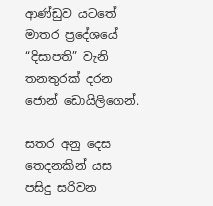ආණ්ඩුව යටතේ මාතර ප්‍රදේශයේ “දිසාපති” වැනි තනතුරක් දරන ජොන් ඩොයිලිගෙන්.

සතර අනු දෙස තෙදනකින් යස පසිදු සරිවන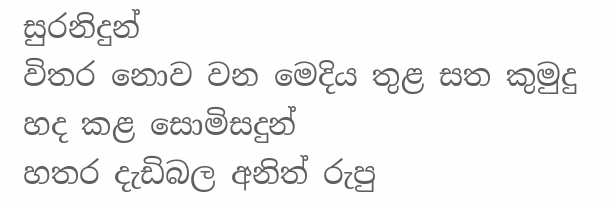සුරනිදුන්
විතර නොව වන මෙදිය තුළ සත කුමුදු හද කළ සොමිසදුන්
හතර දැඩිබල අනිත් රුපු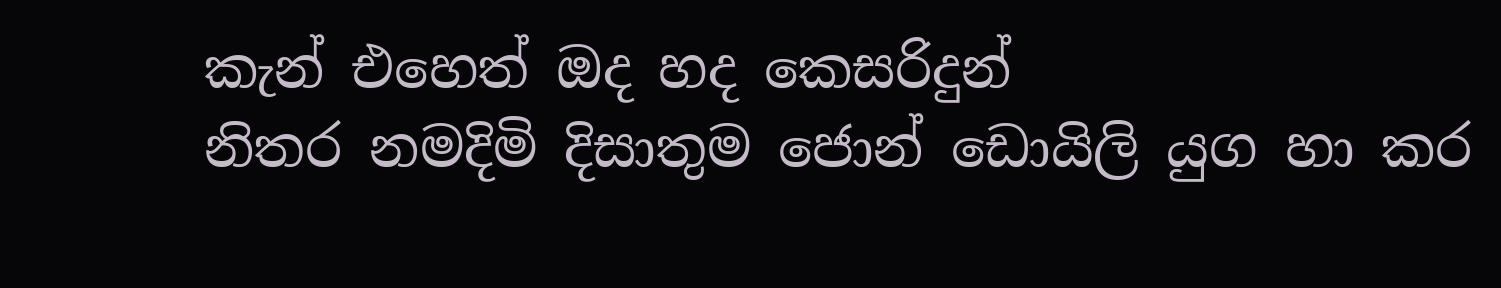කැන් එහෙත් ඔද හද කෙසරිදුන්
නිතර නමදිමි දිසාතුම ජොන් ඩොයිලි යුග හා කර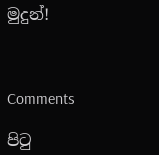මුදුන්!



Comments

පිටු